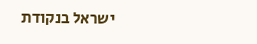ישראל בנקודת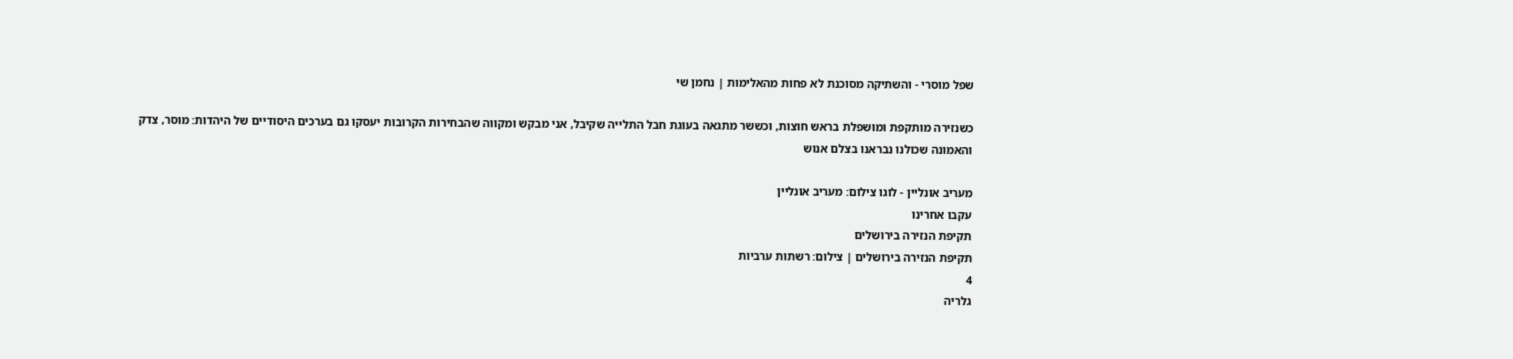שפל מוסרי - והשתיקה מסוכנת לא פחות מהאלימות | נחמן שי

כשנזירה מותקפת ומושפלת בראש חוצות, וכששר מתגאה בעוגת חבל התלייה שקיבל, אני מבקש ומקווה שהבחירות הקרובות יעסקו גם בערכים היסודיים של היהדות: מוסר, צדק והאמונה שכולנו נבראנו בצלם אנוש

מעריב אונליין - לוגו צילום: מעריב אונליין
עקבו אחרינו
תקיפת הנזירה בירושלים
תקיפת הנזירה בירושלים | צילום: רשתות ערביות
4
גלריה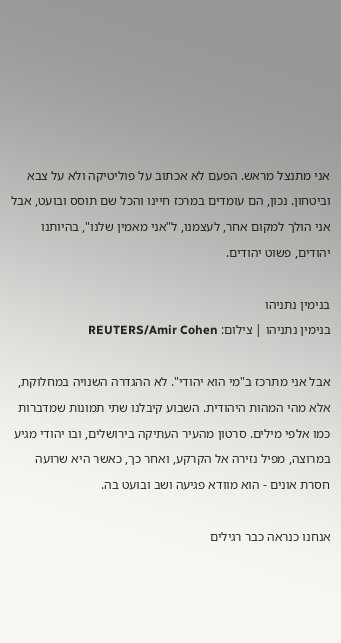אני מתנצל מראש. הפעם לא אכתוב על פוליטיקה ולא על צבא וביטחון. נכון, הם עומדים במרכז חיינו והכל שם תוסס ובועט, אבל אני הולך למקום אחר, לעצמנו, ל"אני מאמין שלנו", בהיותנו יהודים, פשוט יהודים.

בנימין נתניהו
בנימין נתניהו | צילום: REUTERS/Amir Cohen

אבל אני מתרכז ב"מי הוא יהודי". לא ההגדרה השנויה במחלוקת, אלא מהי המהות היהודית. השבוע קיבלנו שתי תמונות שמדברות כמו אלפי מילים. סרטון מהעיר העתיקה בירושלים, ובו יהודי מגיע במרוצה, מפיל נזירה אל הקרקע, ואחר כך, כאשר היא שרועה חסרת אונים - הוא מוודא פגיעה ושב ובועט בה.

אנחנו כנראה כבר רגילים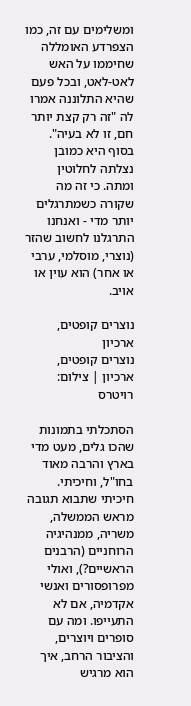ומשלימים עם זה, כמו הצפרדע האומללה שחיממו על האש לאט-לאט, ובכל פעם שהיא התלוננה אמרו לה "זה רק קצת יותר חם, זו לא בעיה". בסוף היא כמובן נצלתה לחלוטין ומתה. כי זה מה שקורה כשמתרגלים יותר מדי - ואנחנו התרגלנו לחשוב שהזר (נוצרי, מוסלמי, ערבי או אחר) הוא עוין או אויב.

נוצרים קופטים, ארכיון
נוצרים קופטים, ארכיון | צילום: רויטרס

הסתכלתי בתמונות שהכו גלים, מעט מדי בארץ והרבה מאוד בחו"ל, וחיכיתי. חיכיתי שתבוא תגובה מראש הממשלה, משריה, ממנהיגיה הרוחניים (הרבנים הראשיים?), ואולי מפרופסורים ואנשי אקדמיה, אם לא התעייפו. ומה עם סופרים ויוצרים, והציבור הרחב, איך הוא מרגיש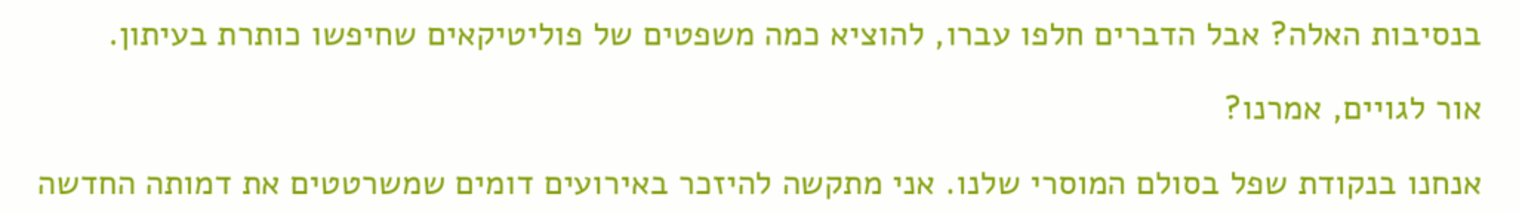בנסיבות האלה? אבל הדברים חלפו עברו, להוציא כמה משפטים של פוליטיקאים שחיפשו כותרת בעיתון.

אור לגויים, אמרנו?

אנחנו בנקודת שפל בסולם המוסרי שלנו. אני מתקשה להיזכר באירועים דומים שמשרטטים את דמותה החדשה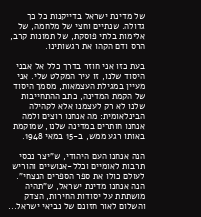של מדינת ישראל בדייקנות כל כך גדולה. שנתיים וחצי של מלחמה, של אלימות בלתי פוסקת, של תמונות קרב, הרס ודם הקהו את רגשותינו.

בעת כזו אני חוזר בדרך כלל אל אבני היסוד שלנו, זו עיר המקלט שלי. אני מעיין במגילת העצמאות, מסמך היסוד של הקמת המדינה, כתב ההתחייבות שלנו לא רק לעצמנו אלא לקהילה הבינלאומית: מה אנחנו רוצים ולמה אנחנו חותרים במדינה שלנו, שמוקמת באותו רגע ממש, ב-15 במאי 1948.

הנה אנחנו העם היהודי, ש"יצר נכסי תרבות לאומיים וכלל-אנושיים והוריש לעולם כולו את ספר הספרים הנצחי". הנה אנחנו מדינת ישראל, ש"תהיה מושתתת על יסודות החירות, הצדק והשלום לאור חזונם של נביאי ישראל...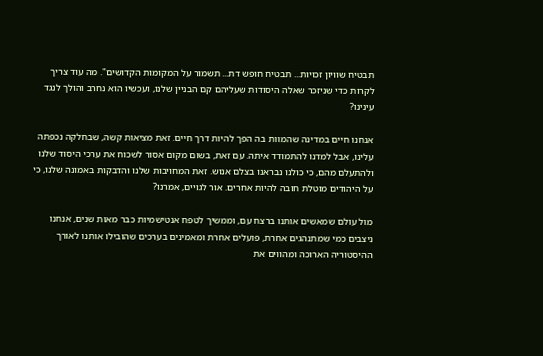תבטיח שוויון זכויות... תבטיח חופש דת... תשמור על המקומות הקדושים". מה עוד צריך לקרות כדי שניזכר שאלה היסודות שעליהם קם הבניין שלנו, ועכשיו הוא נחרב והולך לנגד עינינו?

אנחנו חיים במדינה שהמוות בה הפך להיות דרך חיים. זאת מציאות קשה, שבחלקה נכפתה עלינו, אבל למדנו להתמודד איתה. עם זאת, בשום מקום אסור לשכוח את ערכי היסוד שלנו ולהתעלם מהם, כי כולנו נבראנו בצלם אנוש. זאת המחויבות שלנו והדבקות באמונה שלנו, כי על היהודים מוטלת חובה להיות אחרים. אור לגויים, אמרנו?

מול עולם שמאשים אותנו ברצח עם, וממשיך לטפח אנטישמיות כבר מאות שנים, אנחנו ניצבים כמי שמתנהגים אחרת, פועלים אחרת ומאמינים בערכים שהובילו אותנו לאורך ההיסטוריה הארוכה ומהווים את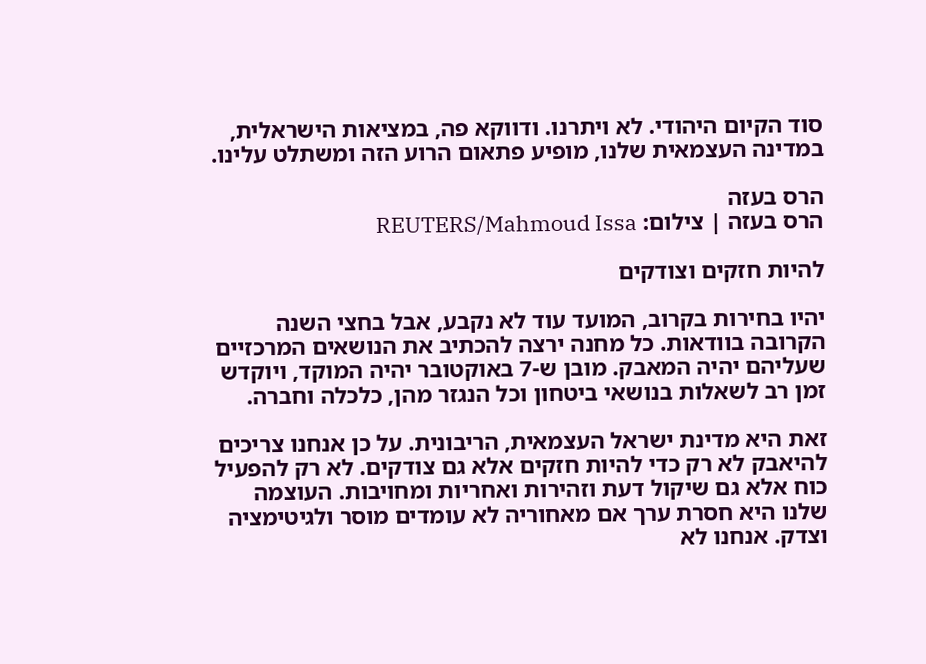סוד הקיום היהודי. לא ויתרנו. ודווקא פה, במציאות הישראלית, במדינה העצמאית שלנו, מופיע פתאום הרוע הזה ומשתלט עלינו.

הרס בעזה
הרס בעזה | צילום: REUTERS/Mahmoud Issa

להיות חזקים וצודקים

יהיו בחירות בקרוב, המועד עוד לא נקבע, אבל בחצי השנה הקרובה בוודאות. כל מחנה ירצה להכתיב את הנושאים המרכזיים שעליהם יהיה המאבק. מובן ש-7 באוקטובר יהיה המוקד, ויוקדש זמן רב לשאלות בנושאי ביטחון וכל הנגזר מהן, כלכלה וחברה.

זאת היא מדינת ישראל העצמאית, הריבונית. על כן אנחנו צריכים להיאבק לא רק כדי להיות חזקים אלא גם צודקים. לא רק להפעיל כוח אלא גם שיקול דעת וזהירות ואחריות ומחויבות. העוצמה שלנו היא חסרת ערך אם מאחוריה לא עומדים מוסר ולגיטימציה וצדק. אנחנו לא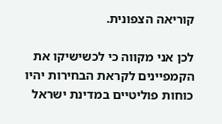קוריאה הצפונית.

לכן אני מקווה כי לכשישיקו את הקמפיינים לקראת הבחירות יהיו כוחות פוליטיים במדינת ישראל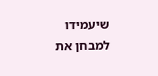שיעמידו למבחן את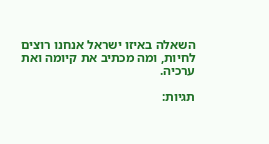השאלה באיזו ישראל אנחנו רוצים לחיות, ומה מכתיב את קיומה ואת ערכיה.

תגיות: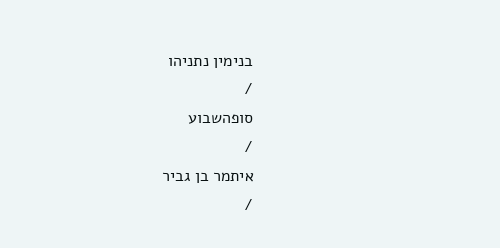בנימין נתניהו
/
סופהשבוע
/
איתמר בן גביר
/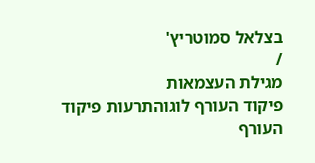בצלאל סמוטריץ'
/
מגילת העצמאות
פיקוד העורף לוגוהתרעות פיקוד העורף